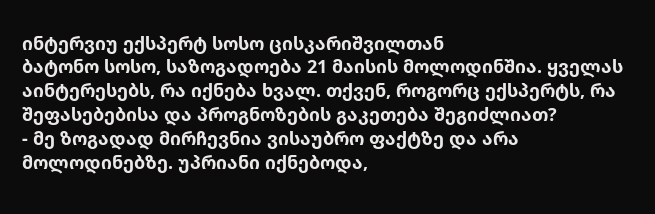ინტერვიუ ექსპერტ სოსო ცისკარიშვილთან
ბატონო სოსო, საზოგადოება 21 მაისის მოლოდინშია. ყველას აინტერესებს, რა იქნება ხვალ. თქვენ, როგორც ექსპერტს, რა შეფასებებისა და პროგნოზების გაკეთება შეგიძლიათ?
- მე ზოგადად მირჩევნია ვისაუბრო ფაქტზე და არა მოლოდინებზე. უპრიანი იქნებოდა,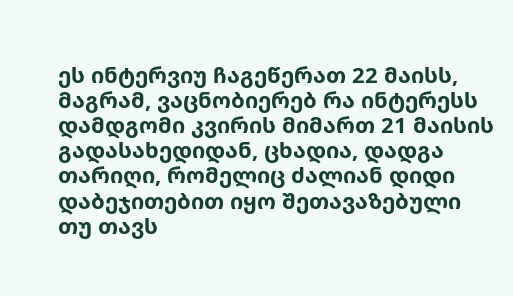ეს ინტერვიუ ჩაგეწერათ 22 მაისს, მაგრამ, ვაცნობიერებ რა ინტერესს დამდგომი კვირის მიმართ 21 მაისის გადასახედიდან, ცხადია, დადგა თარიღი, რომელიც ძალიან დიდი დაბეჯითებით იყო შეთავაზებული თუ თავს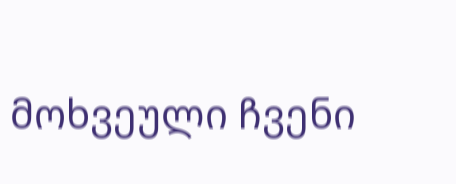მოხვეული ჩვენი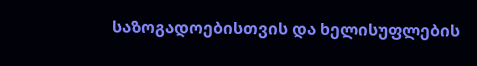საზოგადოებისთვის და ხელისუფლების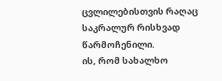ცვლილებისთვის რაღაც საკრალურ რისხვად წარმოჩენილი.
ის, რომ სახალხო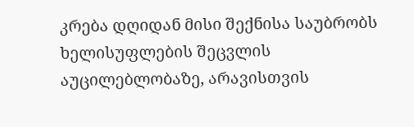კრება დღიდან მისი შექნისა საუბრობს ხელისუფლების შეცვლის აუცილებლობაზე, არავისთვის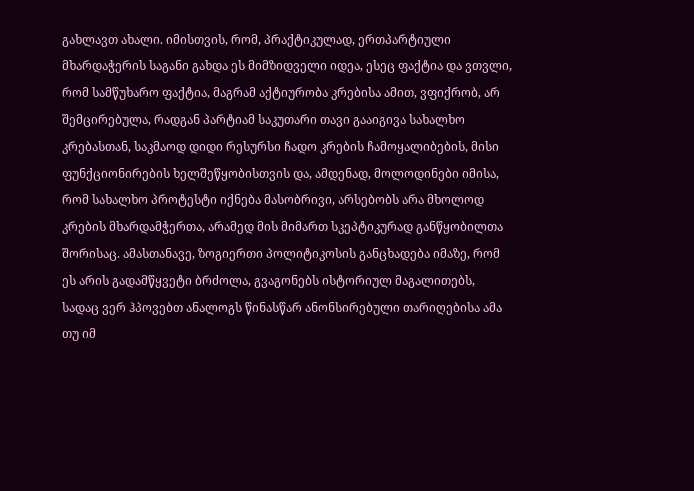გახლავთ ახალი. იმისთვის, რომ, პრაქტიკულად, ერთპარტიული მხარდაჭერის საგანი გახდა ეს მიმზიდველი იდეა, ესეც ფაქტია და ვთვლი, რომ სამწუხარო ფაქტია, მაგრამ აქტიურობა კრებისა ამით, ვფიქრობ, არ შემცირებულა, რადგან პარტიამ საკუთარი თავი გააიგივა სახალხო კრებასთან, საკმაოდ დიდი რესურსი ჩადო კრების ჩამოყალიბების, მისი ფუნქციონირების ხელშეწყობისთვის და, ამდენად, მოლოდინები იმისა, რომ სახალხო პროტესტი იქნება მასობრივი, არსებობს არა მხოლოდ კრების მხარდამჭერთა, არამედ მის მიმართ სკეპტიკურად განწყობილთა შორისაც. ამასთანავე, ზოგიერთი პოლიტიკოსის განცხადება იმაზე, რომ ეს არის გადამწყვეტი ბრძოლა, გვაგონებს ისტორიულ მაგალითებს, სადაც ვერ ჰპოვებთ ანალოგს წინასწარ ანონსირებული თარიღებისა ამა თუ იმ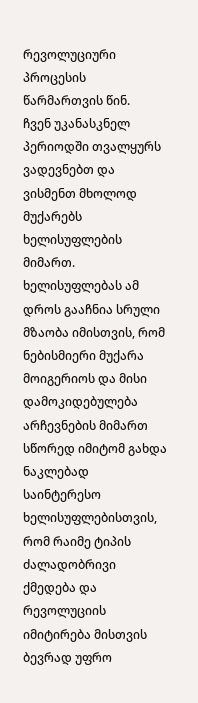რევოლუციური პროცესის წარმართვის წინ.
ჩვენ უკანასკნელ პერიოდში თვალყურს ვადევნებთ და ვისმენთ მხოლოდ მუქარებს ხელისუფლების მიმართ. ხელისუფლებას ამ დროს გააჩნია სრული მზაობა იმისთვის, რომ ნებისმიერი მუქარა მოიგერიოს და მისი დამოკიდებულება არჩევნების მიმართ სწორედ იმიტომ გახდა ნაკლებად საინტერესო ხელისუფლებისთვის, რომ რაიმე ტიპის ძალადობრივი ქმედება და რევოლუციის იმიტირება მისთვის ბევრად უფრო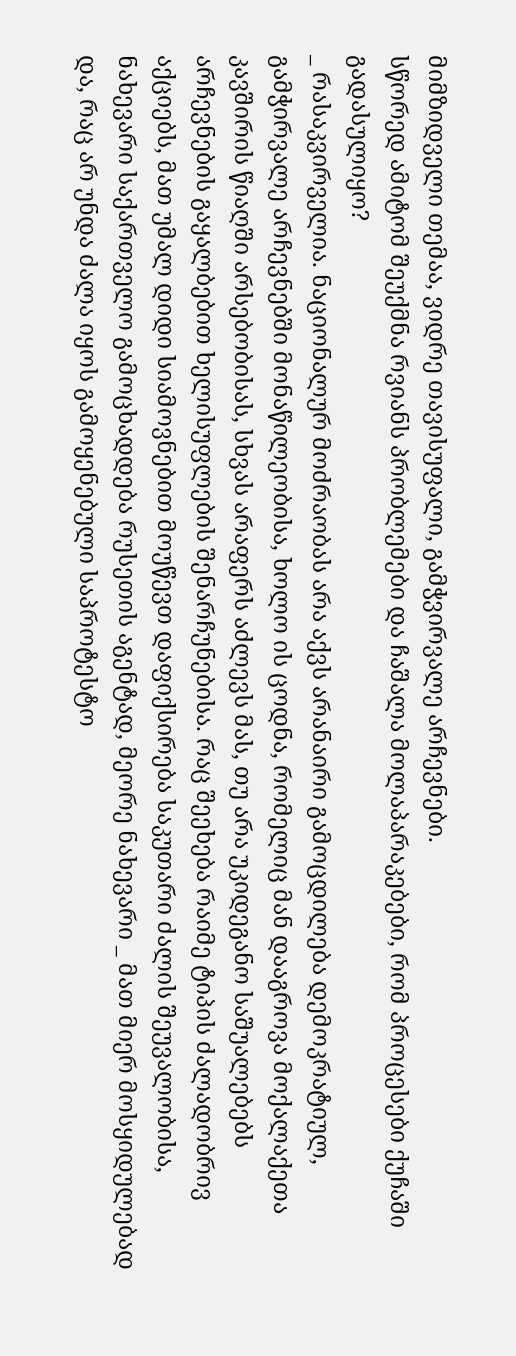მიმზიდველი თემაა, ვიდრე თავისუფალი, გამჭვირვალე არჩევნები.
სწორედ ამიტომ შეუქმნა რვიანს პრობლემები და ჩაშალა მოლაპარაკებები, რომ პროცესები ქუჩაში გადასულიყო?
_ რასაკვირველია. ნაციონალურ მოძრაობას არა აქვს არანაირი გამოცდილება დემოკრატიულ, გამჭირვალე არჩევნებში მონაწილეობისა, ხოლო ის ცოდნა, რომელიც მან დააგროვა მოქალაქეთა კავშირის წიაღში არსებობისას, სხვას არაფერს აძლევს მას, თუ არა უკიდეგანო საშუალებებს არჩევნების გაყალბებით ხელისუფლების შენარჩუნებისა. რაც შეეხება რაიმე ტიპის ძალადობრივ აქციებს, მათ უმალ დიდი სიამოვნებით მოუწევთ დაფიქსირება საკუთარი ძალის შეუვალობისა, ნახევარი საქართველო გამოცხადდება რუსეთის აგენტად, მეორე ნახევარი _ მათ მიერ მოსყიდულებად და, რაც არ უნდა ძალა იყოს გამოყენებული საპროტესტო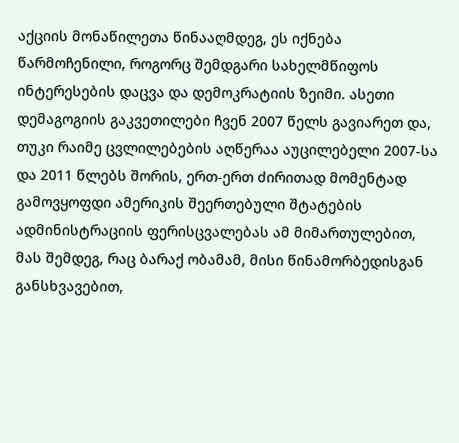აქციის მონაწილეთა წინააღმდეგ, ეს იქნება წარმოჩენილი, როგორც შემდგარი სახელმწიფოს ინტერესების დაცვა და დემოკრატიის ზეიმი. ასეთი დემაგოგიის გაკვეთილები ჩვენ 2007 წელს გავიარეთ და, თუკი რაიმე ცვლილებების აღწერაა აუცილებელი 2007-სა და 2011 წლებს შორის, ერთ-ერთ ძირითად მომენტად გამოვყოფდი ამერიკის შეერთებული შტატების ადმინისტრაციის ფერისცვალებას ამ მიმართულებით, მას შემდეგ, რაც ბარაქ ობამამ, მისი წინამორბედისგან განსხვავებით,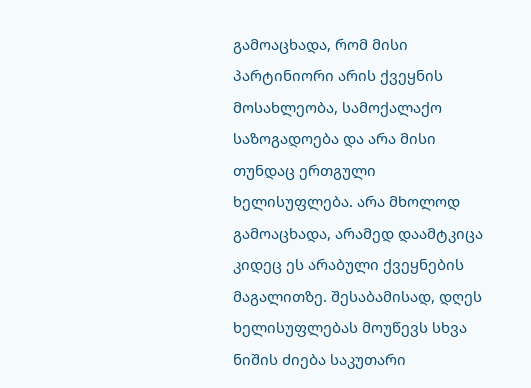გამოაცხადა, რომ მისი პარტინიორი არის ქვეყნის მოსახლეობა, სამოქალაქო საზოგადოება და არა მისი თუნდაც ერთგული ხელისუფლება. არა მხოლოდ გამოაცხადა, არამედ დაამტკიცა კიდეც ეს არაბული ქვეყნების მაგალითზე. შესაბამისად, დღეს ხელისუფლებას მოუწევს სხვა ნიშის ძიება საკუთარი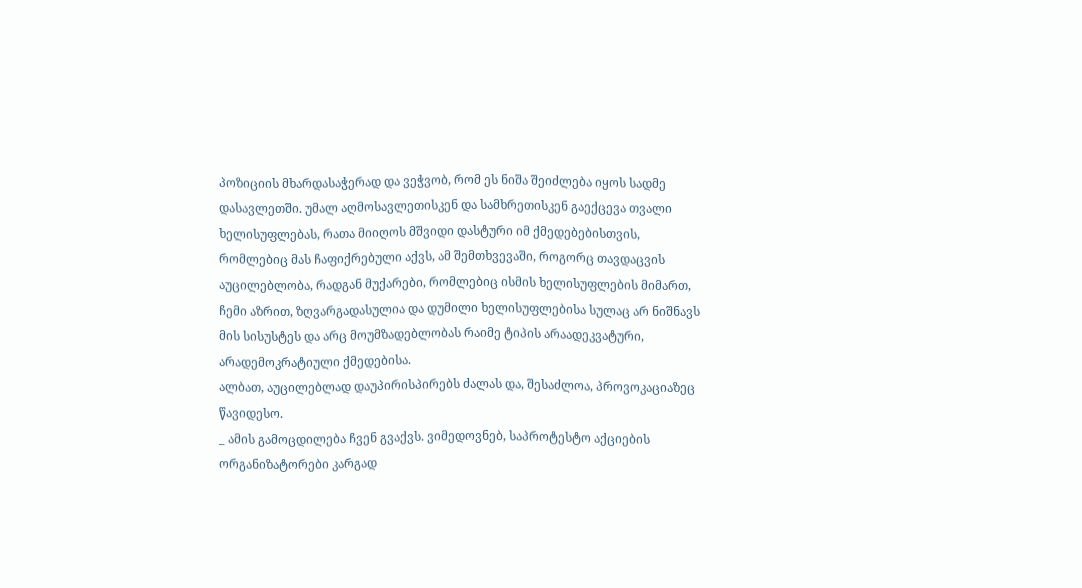პოზიციის მხარდასაჭერად და ვეჭვობ, რომ ეს ნიშა შეიძლება იყოს სადმე დასავლეთში. უმალ აღმოსავლეთისკენ და სამხრეთისკენ გაექცევა თვალი ხელისუფლებას, რათა მიიღოს მშვიდი დასტური იმ ქმედებებისთვის, რომლებიც მას ჩაფიქრებული აქვს, ამ შემთხვევაში, როგორც თავდაცვის აუცილებლობა, რადგან მუქარები, რომლებიც ისმის ხელისუფლების მიმართ, ჩემი აზრით, ზღვარგადასულია და დუმილი ხელისუფლებისა სულაც არ ნიშნავს მის სისუსტეს და არც მოუმზადებლობას რაიმე ტიპის არაადეკვატური, არადემოკრატიული ქმედებისა.
ალბათ, აუცილებლად დაუპირისპირებს ძალას და, შესაძლოა, პროვოკაციაზეც წავიდესო.
_ ამის გამოცდილება ჩვენ გვაქვს. ვიმედოვნებ, საპროტესტო აქციების ორგანიზატორები კარგად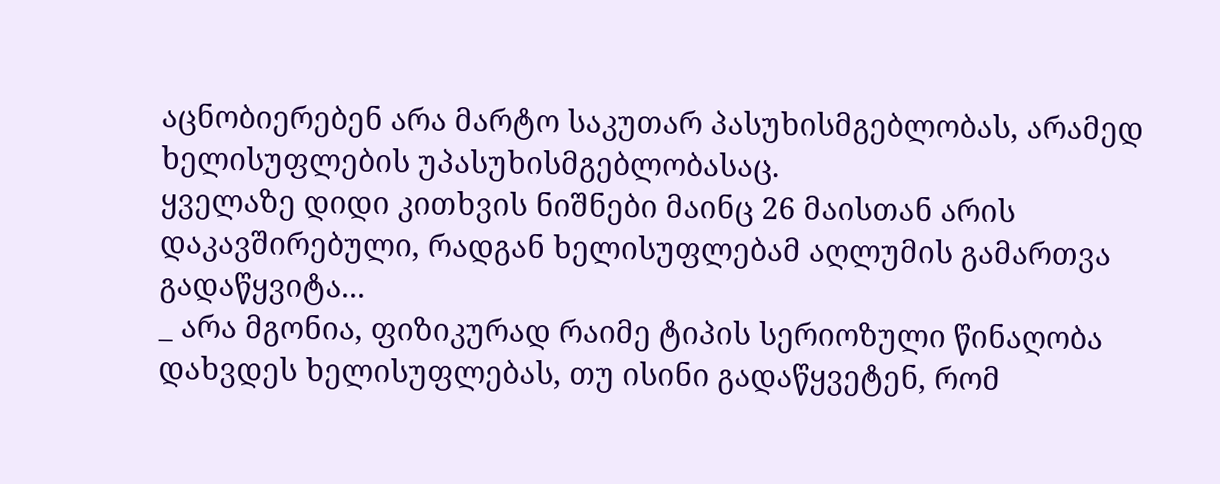აცნობიერებენ არა მარტო საკუთარ პასუხისმგებლობას, არამედ ხელისუფლების უპასუხისმგებლობასაც.
ყველაზე დიდი კითხვის ნიშნები მაინც 26 მაისთან არის დაკავშირებული, რადგან ხელისუფლებამ აღლუმის გამართვა გადაწყვიტა...
_ არა მგონია, ფიზიკურად რაიმე ტიპის სერიოზული წინაღობა დახვდეს ხელისუფლებას, თუ ისინი გადაწყვეტენ, რომ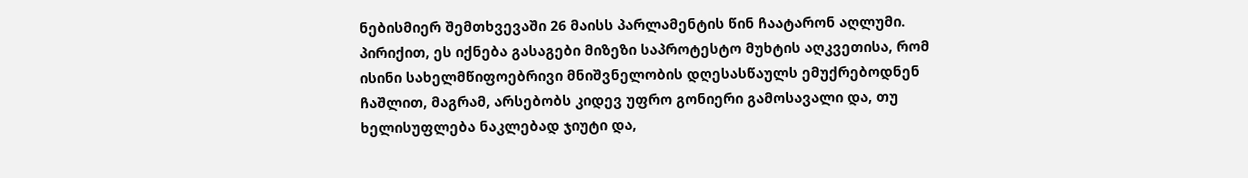ნებისმიერ შემთხვევაში 26 მაისს პარლამენტის წინ ჩაატარონ აღლუმი. პირიქით, ეს იქნება გასაგები მიზეზი საპროტესტო მუხტის აღკვეთისა, რომ ისინი სახელმწიფოებრივი მნიშვნელობის დღესასწაულს ემუქრებოდნენ ჩაშლით, მაგრამ, არსებობს კიდევ უფრო გონიერი გამოსავალი და, თუ ხელისუფლება ნაკლებად ჯიუტი და,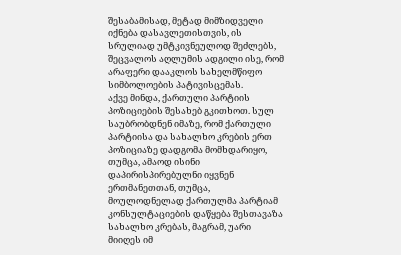შესაბამისად, მეტად მიმზიდველი იქნება დასავლეთისთვის, ის სრულიად უმტკივნეულოდ შეძლებს, შეცვალოს აღლუმის ადგილი ისე, რომ არაფერი დააკლოს სახელმწიფო სიმბოლოების პატივისცემას.
აქვე მინდა, ქართული პარტიის პოზიციების შესახებ გკითხოთ. სულ საუბრობდნენ იმაზე, რომ ქართული პარტიისა და სახალხო კრების ერთ პოზიციაზე დადგომა მომხდარიყო, თუმცა, ამაოდ ისინი დაპირისპირებულნი იყვნენ ერთმანეთთან, თუმცა, მოულოდნელად ქართულმა პარტიამ კონსულტაციების დაწყება შესთავაზა სახალხო კრებას, მაგრამ, უარი მიიღეს იმ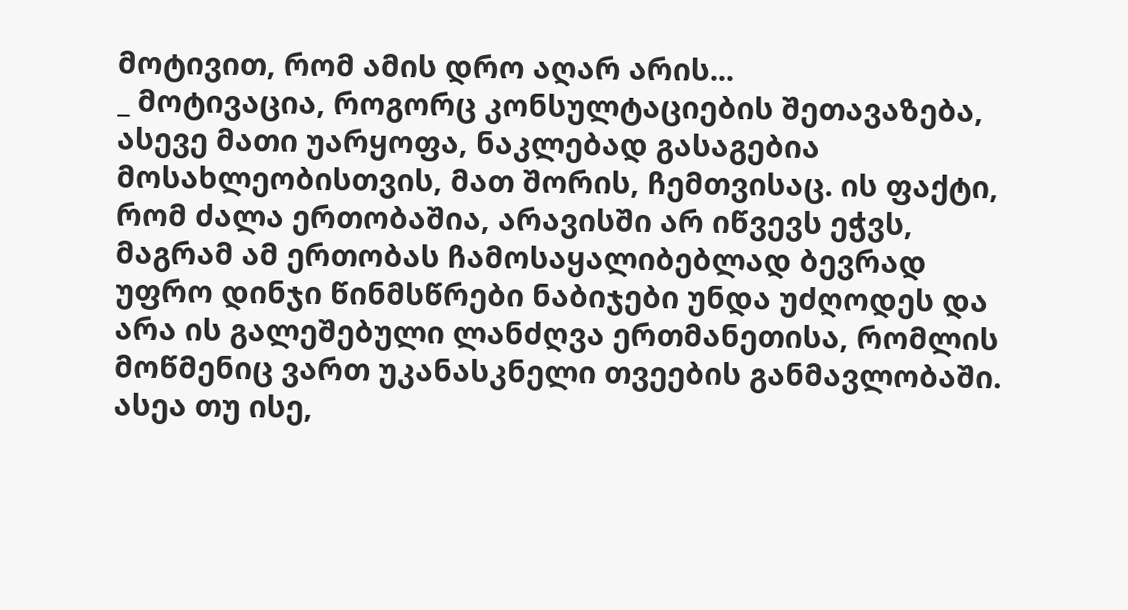მოტივით, რომ ამის დრო აღარ არის...
_ მოტივაცია, როგორც კონსულტაციების შეთავაზება, ასევე მათი უარყოფა, ნაკლებად გასაგებია მოსახლეობისთვის, მათ შორის, ჩემთვისაც. ის ფაქტი, რომ ძალა ერთობაშია, არავისში არ იწვევს ეჭვს, მაგრამ ამ ერთობას ჩამოსაყალიბებლად ბევრად უფრო დინჯი წინმსწრები ნაბიჯები უნდა უძღოდეს და არა ის გალეშებული ლანძღვა ერთმანეთისა, რომლის მოწმენიც ვართ უკანასკნელი თვეების განმავლობაში. ასეა თუ ისე,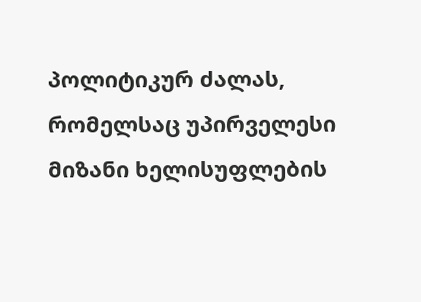პოლიტიკურ ძალას, რომელსაც უპირველესი მიზანი ხელისუფლების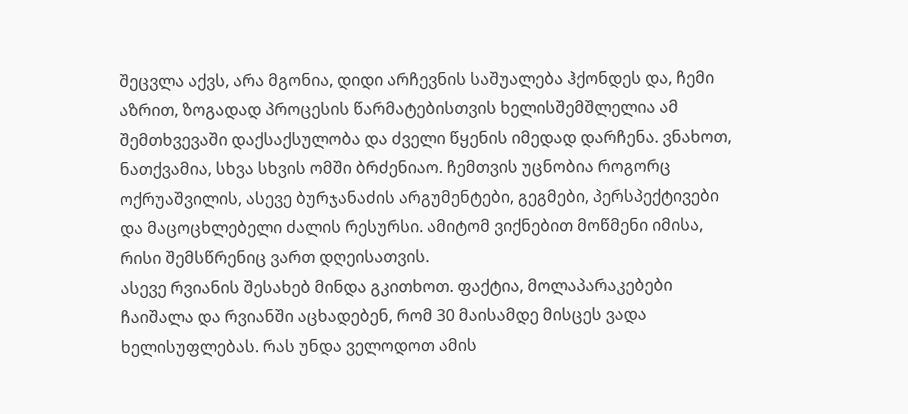შეცვლა აქვს, არა მგონია, დიდი არჩევნის საშუალება ჰქონდეს და, ჩემი აზრით, ზოგადად პროცესის წარმატებისთვის ხელისშემშლელია ამ შემთხვევაში დაქსაქსულობა და ძველი წყენის იმედად დარჩენა. ვნახოთ, ნათქვამია, სხვა სხვის ომში ბრძენიაო. ჩემთვის უცნობია როგორც ოქრუაშვილის, ასევე ბურჯანაძის არგუმენტები, გეგმები, პერსპექტივები და მაცოცხლებელი ძალის რესურსი. ამიტომ ვიქნებით მოწმენი იმისა, რისი შემსწრენიც ვართ დღეისათვის.
ასევე რვიანის შესახებ მინდა გკითხოთ. ფაქტია, მოლაპარაკებები ჩაიშალა და რვიანში აცხადებენ, რომ 30 მაისამდე მისცეს ვადა ხელისუფლებას. რას უნდა ველოდოთ ამის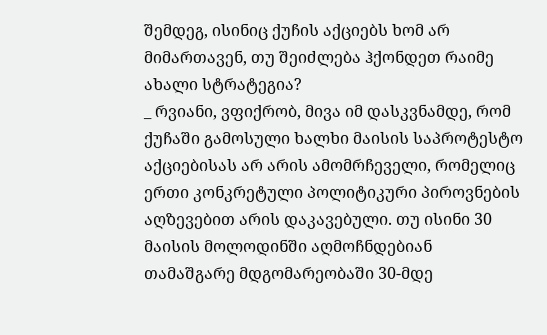შემდეგ, ისინიც ქუჩის აქციებს ხომ არ მიმართავენ, თუ შეიძლება ჰქონდეთ რაიმე ახალი სტრატეგია?
_ რვიანი, ვფიქრობ, მივა იმ დასკვნამდე, რომ ქუჩაში გამოსული ხალხი მაისის საპროტესტო აქციებისას არ არის ამომრჩეველი, რომელიც ერთი კონკრეტული პოლიტიკური პიროვნების აღზევებით არის დაკავებული. თუ ისინი 30 მაისის მოლოდინში აღმოჩნდებიან თამაშგარე მდგომარეობაში 30-მდე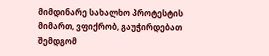მიმდინარე სახალხო პროტესტის მიმართ, ვფიქრობ, გაუჭირდებათ შემდგომ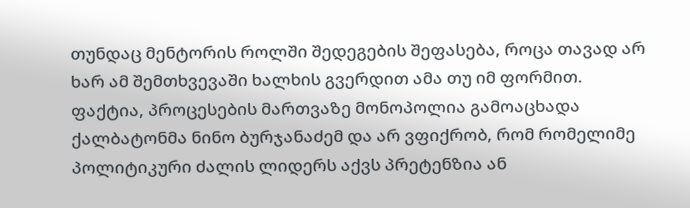თუნდაც მენტორის როლში შედეგების შეფასება, როცა თავად არ ხარ ამ შემთხვევაში ხალხის გვერდით ამა თუ იმ ფორმით. ფაქტია, პროცესების მართვაზე მონოპოლია გამოაცხადა ქალბატონმა ნინო ბურჯანაძემ და არ ვფიქრობ, რომ რომელიმე პოლიტიკური ძალის ლიდერს აქვს პრეტენზია ან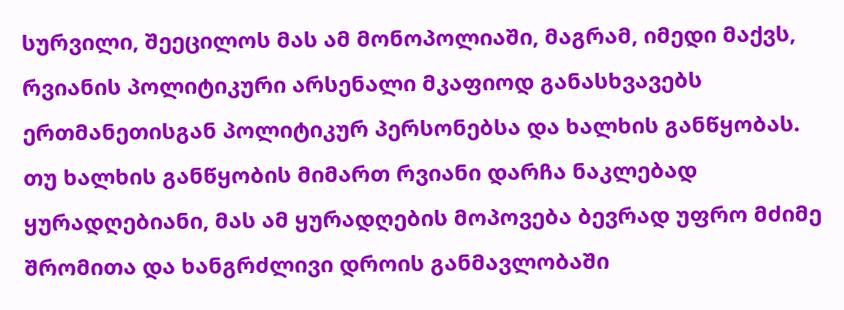სურვილი, შეეცილოს მას ამ მონოპოლიაში, მაგრამ, იმედი მაქვს, რვიანის პოლიტიკური არსენალი მკაფიოდ განასხვავებს ერთმანეთისგან პოლიტიკურ პერსონებსა და ხალხის განწყობას. თუ ხალხის განწყობის მიმართ რვიანი დარჩა ნაკლებად ყურადღებიანი, მას ამ ყურადღების მოპოვება ბევრად უფრო მძიმე შრომითა და ხანგრძლივი დროის განმავლობაში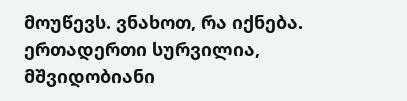მოუწევს. ვნახოთ, რა იქნება. ერთადერთი სურვილია, მშვიდობიანი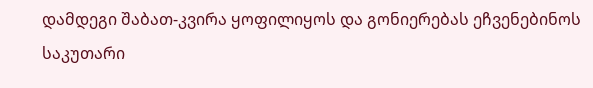დამდეგი შაბათ-კვირა ყოფილიყოს და გონიერებას ეჩვენებინოს საკუთარი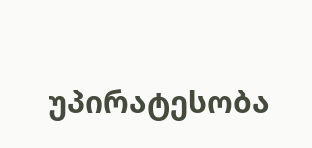უპირატესობა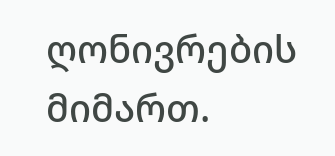ღონივრების მიმართ.